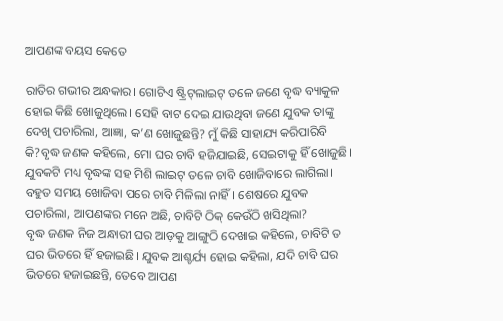ଆପଣଙ୍କ ବୟସ କେତେ

ରାତିର ଗଭୀର ଅନ୍ଧକାର। ଗୋଟିଏ ଷ୍ଟ୍ରିଟ୍‌ଲାଇଟ୍‌ ତଳେ ଜଣେ ବୃଦ୍ଧ ବ୍ୟାକୁଳ ହୋଇ କିଛି ଖୋଜୁଥିଲେ। ସେହି ବାଟ ଦେଇ ଯାଉଥିବା ଜଣେ ଯୁବକ ତାଙ୍କୁ ଦେଖି ପଚାରିଲା, ଆଜ୍ଞା, କ’ଣ ଖୋଜୁଛନ୍ତି? ମୁଁ କିଛି ସାହାଯ୍ୟ କରିପାରିବି କି?ବୃଦ୍ଧ ଜଣକ କହିଲେ, ମୋ ଘର ଚାବି ହଜିଯାଇଛି, ସେଇଟାକୁ ହିଁ ଖୋଜୁଛି। ଯୁବକଟି ମଧ୍ୟ ବୃଦ୍ଧଙ୍କ ସହ ମିଶି ଲାଇଟ୍‌ ତଳେ ଚାବି ଖୋଜିବାରେ ଲାଗିଲା। ବହୁତ ସମୟ ଖୋଜିବା ପରେ ଚାବି ମିଳିଲା ନାହିଁ। ଶେଷରେ ଯୁବକ ପଚାରିଲା, ଆପଣଙ୍କର ମନେ ଅଛି, ଚାବିଟି ଠିକ୍‌ କେଉଁଠି ଖସିଥିଲା?
ବୃଦ୍ଧ ଜଣକ ନିଜ ଅନ୍ଧାରୀ ଘର ଆଡ଼କୁ ଆଙ୍ଗୁଠି ଦେଖାଇ କହିଲେ, ଚାବିଟି ତ ଘର ଭିତରେ ହିଁ ହଜାଇଛି। ଯୁବକ ଆଶ୍ଚର୍ଯ୍ୟ ହୋଇ କହିଲା, ଯଦି ଚାବି ଘର ଭିତରେ ହଜାଇଛନ୍ତି, ତେବେ ଆପଣ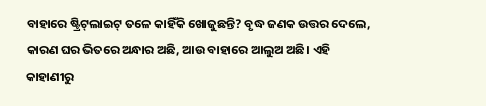ବାହାରେ ଷ୍ଟ୍ରିଟ୍‌ଲାଇଟ୍‌ ତଳେ କାହିଁକି ଖୋଜୁଛନ୍ତି? ବୃଦ୍ଧ ଜଣକ ଉତ୍ତର ଦେଲେ, କାରଣ ଘର ଭିତରେ ଅନ୍ଧାର ଅଛି, ଆଉ ବାହାରେ ଆଲୁଅ ଅଛି। ଏହି କାହାଣୀରୁ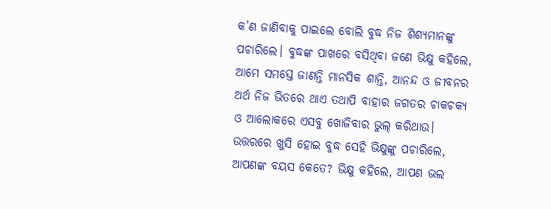କ’ଣ ଜାଣିବାକୁ ପାଇଲେ ବୋଲି ବୁଦ୍ଧ ନିଜ ଶିଶ୍ୟମାନଙ୍କୁ ପଚାରିଲେ। ବୁଦ୍ଧଙ୍କ ପାଖରେ ବସିଥିବା ଜଣେ ଭିକ୍ଷୁ କହିଲେ, ଆମେ ସମସ୍ତେ ଜାଣନ୍ତି ମାନସିକ ଶାନ୍ତି, ଆନନ୍ଦ ଓ ଜୀବନର ଅର୍ଥ ନିଜ ଭିତରେ ଥାଏ ତଥାପି ବାହାର ଜଗତର ଚାକଚକ୍ୟ ଓ ଆଲୋକରେ ଏସବୁ ଖୋଜିବାର ଭୁଲ୍‌ କରିଥାଉ। ଉତ୍ତରରେ ଖୁସି ହୋଇ ବୁଦ୍ଧ ସେହି ଭିକ୍ଷୁଙ୍କୁ ପଚାରିଲେ, ଆପଣଙ୍କ ବୟସ କେତେ? ଭିକ୍ଷୁ କହିଲେ, ଆପଣ ଭଲ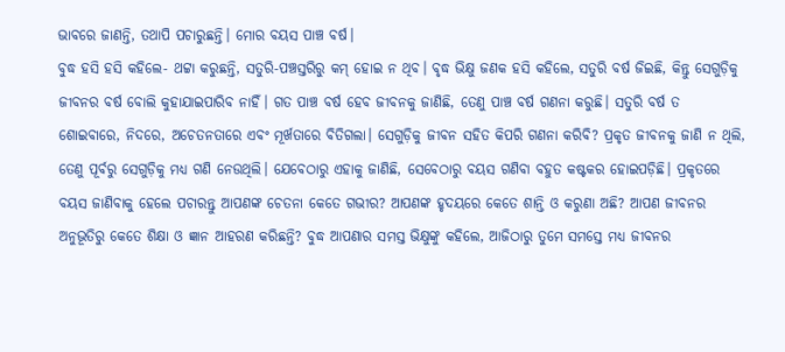ଭାବରେ ଜାଣନ୍ତି, ତଥାପି ପଚାରୁଛନ୍ତି। ମୋର ବୟସ ପାଞ୍ଚ ବର୍ଷ।
ବୁଦ୍ଧ ହସି ହସି କହିଲେ- ଥଟ୍ଟା କରୁଛନ୍ତି, ସତୁରି-ପଞ୍ଚସ୍ତରିରୁ କମ୍‌ ହୋଇ ନ ଥିବ। ବୃଦ୍ଧ ଭିକ୍ଷୁ ଜଣକ ହସି କହିଲେ, ସତୁରି ବର୍ଷ ଜିଇଛି, କିନ୍ତୁ ସେଗୁଡ଼ିକୁ ଜୀବନର ବର୍ଷ ବୋଲି କୁହାଯାଇପାରିବ ନାହିଁ। ଗତ ପାଞ୍ଚ ବର୍ଷ ହେବ ଜୀବନକୁ ଜାଣିଛି, ତେଣୁ ପାଞ୍ଚ ବର୍ଷ ଗଣନା କରୁଛି। ସତୁରି ବର୍ଷ ତ ଶୋଇବାରେ, ନିଦରେ, ଅଚେତନତାରେ ଏବଂ ମୂର୍ଖତାରେ ବିତିଗଲା। ସେଗୁଡ଼ିକୁ ଜୀବନ ସହିତ କିପରି ଗଣନା କରିବି? ପ୍ରକୃତ ଜୀବନକୁ ଜାଣି ନ ଥିଲି, ତେଣୁ ପୂର୍ବରୁ ସେଗୁଡ଼ିକୁ ମଧ୍ୟ ଗଣି ନେଉଥିଲି। ଯେବେଠାରୁ ଏହାକୁ ଜାଣିଛି, ସେବେଠାରୁ ବୟସ ଗଣିବା ବହୁତ କଷ୍ଟକର ହୋଇପଡ଼ିଛି। ପ୍ରକୃତରେ ବୟସ ଜାଣିବାକୁ ହେଲେ ପଚାରନ୍ତୁ ଆପଣଙ୍କ ଚେତନା କେତେ ଗଭୀର? ଆପଣଙ୍କ ହୃଦୟରେ କେତେ ଶାନ୍ତି ଓ କରୁଣା ଅଛି? ଆପଣ ଜୀବନର ଅନୁଭୂତିରୁ କେତେ ଶିକ୍ଷା ଓ ଜ୍ଞାନ ଆହରଣ କରିଛନ୍ତି? ବୁଦ୍ଧ ଆପଣାର ସମସ୍ତ ଭିକ୍ଷୁଙ୍କୁ କହିଲେ, ଆଜିଠାରୁ ତୁମେ ସମସ୍ତେ ମଧ୍ୟ ଜୀବନର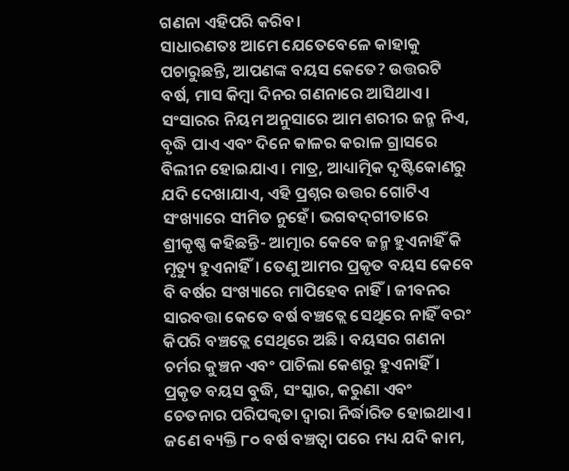ଗଣନା ଏହିପରି କରିବ।
ସାଧାରଣତଃ ଆମେ ଯେତେବେଳେ କାହାକୁ ପଚାରୁଛନ୍ତି, ଆପଣଙ୍କ ବୟସ କେତେ? ଉତ୍ତରଟି ବର୍ଷ, ମାସ କିମ୍ବା ଦିନର ଗଣନାରେ ଆସିଥାଏ। ସଂସାରର ନିୟମ ଅନୁସାରେ ଆମ ଶରୀର ଜନ୍ମ ନିଏ, ବୃଦ୍ଧି ପାଏ ଏବଂ ଦିନେ କାଳର କରାଳ ଗ୍ରାସରେ ବିଲୀନ ହୋଇଯାଏ। ମାତ୍ର, ଆଧ୍ୟାତ୍ମିକ ଦୃଷ୍ଟିକୋଣରୁ ଯଦି ଦେଖାଯାଏ, ଏହି ପ୍ରଶ୍ନର ଉତ୍ତର ଗୋଟିଏ ସଂଖ୍ୟାରେ ସୀମିତ ନୁହେଁ। ଭଗବଦ୍‌ଗୀତାରେ ଶ୍ରୀକୃଷ୍ଣ କହିଛନ୍ତି- ଆତ୍ମାର କେବେ ଜନ୍ମ ହୁଏନାହିଁ କି ମୃତ୍ୟୁ ହୁଏନାହିଁ। ତେଣୁ ଆମର ପ୍ରକୃତ ବୟସ କେବେ ବି ବର୍ଷର ସଂଖ୍ୟାରେ ମାପିହେବ ନାହିଁ। ଜୀବନର ସାରବତ୍ତା କେତେ ବର୍ଷ ବଞ୍ଚତ୍ଲେ ସେଥିରେ ନାହିଁ ବରଂ କିପରି ବଞ୍ଚତ୍ଲେ ସେଥିରେ ଅଛି। ବୟସର ଗଣନା ଚର୍ମର କୁଞ୍ଚନ ଏବଂ ପାଚିଲା କେଶରୁ ହୁଏନାହିଁ।
ପ୍ରକୃତ ବୟସ ବୁଦ୍ଧି, ସଂସ୍କାର, କରୁଣା ଏବଂ ଚେତନାର ପରିପକ୍ୱତା ଦ୍ୱାରା ନିର୍ଦ୍ଧାରିତ ହୋଇଥାଏ।
ଜଣେ ବ୍ୟକ୍ତି ୮୦ ବର୍ଷ ବଞ୍ଚତ୍ବା ପରେ ମଧ୍ୟ ଯଦି କାମ,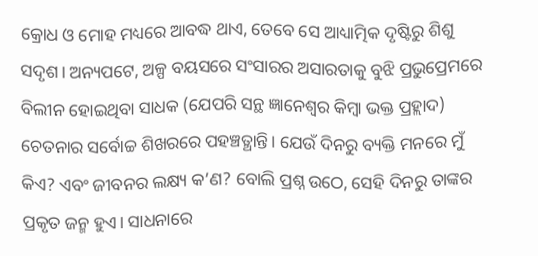କ୍ରୋଧ ଓ ମୋହ ମଧ୍ୟରେ ଆବଦ୍ଧ ଥାଏ, ତେବେ ସେ ଆଧ୍ୟାତ୍ମିକ ଦୃଷ୍ଟିରୁ ଶିଶୁ ସଦୃଶ। ଅନ୍ୟପଟେ, ଅଳ୍ପ ବୟସରେ ସଂସାରର ଅସାରତାକୁ ବୁଝି ପ୍ରଭୁପ୍ରେମରେ ବିଲୀନ ହୋଇଥିବା ସାଧକ (ଯେପରି ସନ୍ଥ ଜ୍ଞାନେଶ୍ୱର କିମ୍ବା ଭକ୍ତ ପ୍ରହ୍ଲାଦ) ଚେତନାର ସର୍ବୋଚ୍ଚ ଶିଖରରେ ପହଞ୍ଚତ୍ଥାନ୍ତି। ଯେଉଁ ଦିନରୁ ବ୍ୟକ୍ତି ମନରେ ମୁଁ କିଏ? ଏବଂ ଜୀବନର ଲକ୍ଷ୍ୟ କ’ଣ? ବୋଲି ପ୍ରଶ୍ନ ଉଠେ, ସେହି ଦିନରୁ ତାଙ୍କର ପ୍ରକୃତ ଜନ୍ମ ହୁଏ। ସାଧନାରେ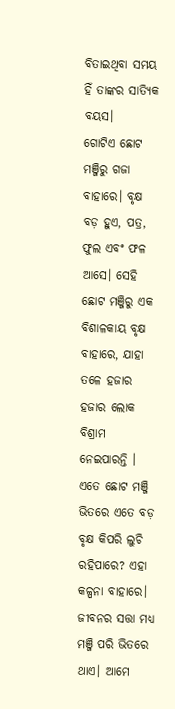ବିତାଇଥିବା ସମୟ ହିଁ ତାଙ୍କର ସାତ୍ୟିକ ବୟସ।
ଗୋଟିଏ ଛୋଟ ମଞ୍ଜିରୁ ଗଜା ବାହାରେ। ବୃକ୍ଷ ବଡ଼ ହୁଏ, ପତ୍ର, ଫୁଲ ଏବଂ ଫଳ ଆସେ। ସେହି ଛୋଟ ମଞ୍ଜିରୁ ଏକ ବିଶାଳକାୟ ବୃକ୍ଷ ବାହାରେ, ଯାହା ତଳେ ହଜାର ହଜାର ଲୋକ ବିଶ୍ରାମ ନେଇପାରନ୍ତି ।
ଏତେ ଛୋଟ ମଞ୍ଜି ଭିତରେ ଏତେ ବଡ଼ ବୃକ୍ଷ କିପରି ଲୁଚି ରହିପାରେ? ଏହା କଳ୍ପନା ବାହାରେ।
ଜୀବନର ସତ୍ତା ମଧ୍ୟ ମଞ୍ଜି ପରି ଭିତରେ ଥାଏ। ଆମେ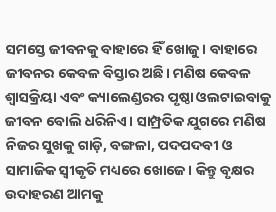ସମସ୍ତେ ଜୀବନକୁ ବାହାରେ ହିଁ ଖୋଜୁ। ବାହାରେ ଜୀବନର କେବଳ ବିସ୍ତାର ଅଛି। ମଣିଷ କେବଳ ଶ୍ୱାସକ୍ରିୟା ଏବଂ କ୍ୟାଲେଣ୍ଡରର ପୃଷ୍ଠା ଓଲଟାଇବାକୁ ଜୀବନ ବୋଲି ଧରିନିଏ। ସାମ୍ପ୍ରତିକ ଯୁଗରେ ମଣିଷ ନିଜର ସୁଖକୁ ଗାଡ଼ି, ବଙ୍ଗଳା, ପଦପଦବୀ ଓ ସାମାଜିକ ସ୍ବୀକୃତି ମଧ୍ୟରେ ଖୋଜେ। କିନ୍ତୁ ବୃକ୍ଷର ଉଦାହରଣ ଆମକୁ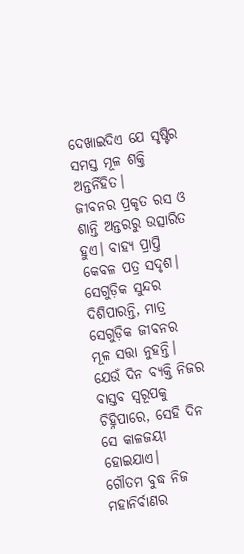ଦେଖାଇଦିଏ ଯେ ସୃଷ୍ଟିର ସମସ୍ତ ମୂଳ ଶକ୍ତି ଅନ୍ତର୍ନିହିତ।
ଜୀବନର ପ୍ରକୃତ ରସ ଓ ଶାନ୍ତି ଅନ୍ତରରୁ ଉତ୍ସାରିତ ହୁଏ। ବାହ୍ୟ ପ୍ରାପ୍ତି କେବଳ ପତ୍ର ସଦୃଶ। ସେଗୁଡ଼ିକ ସୁନ୍ଦର ଦିଶିପାରନ୍ତି, ମାତ୍ର ସେଗୁଡ଼ିକ ଜୀବନର ମୂଳ ସତ୍ତା ନୁହନ୍ତି। ଯେଉଁ ଦିନ ବ୍ୟକ୍ତି ନିଜର ବାସ୍ତବ ସ୍ବରୂପକୁ ଚିହ୍ନିପାରେ, ସେହି ଦିନ ସେ କାଳଜୟୀ ହୋଇଯାଏ।
ଗୌତମ ବୁଦ୍ଧ ନିଜ ମହାନିର୍ବାଣର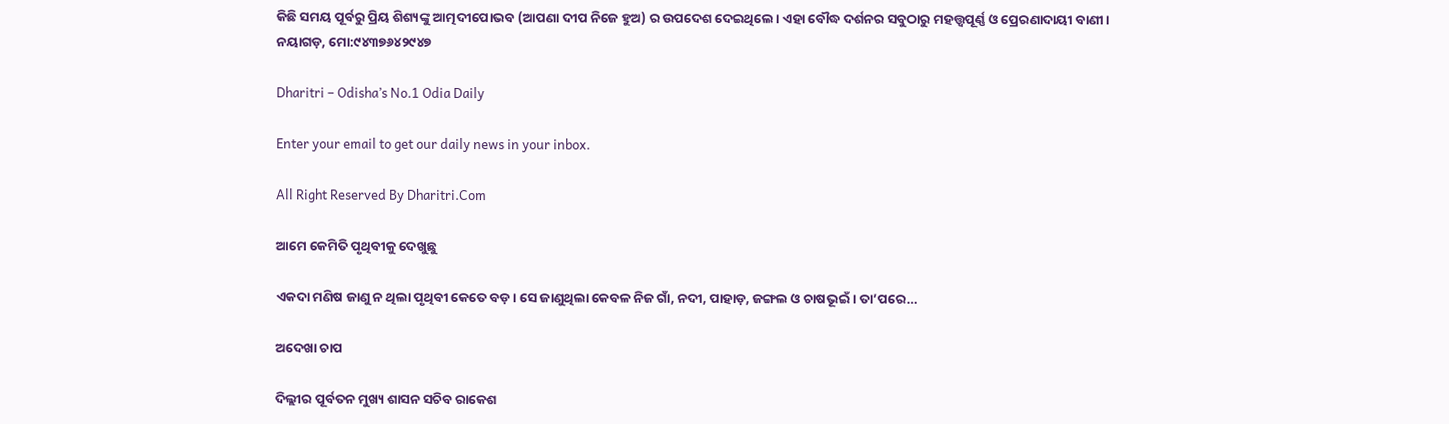କିଛି ସମୟ ପୂର୍ବରୁ ପ୍ରିୟ ଶିଶ୍ୟଙ୍କୁ ଆତ୍ମଦୀପୋଭବ (ଆପଣା ଦୀପ ନିଜେ ହୁଅ) ର ଉପଦେଶ ଦେଇଥିଲେ। ଏହା ବୌଦ୍ଧ ଦର୍ଶନର ସବୁଠାରୁ ମହତ୍ତ୍ୱପୂର୍ଣ୍ଣ ଓ ପ୍ରେରଣାଦାୟୀ ବାଣୀ।
ନୟାଗଡ଼, ମୋ:୯୪୩୭୬୪୨୯୪୭

Dharitri – Odisha’s No.1 Odia Daily

Enter your email to get our daily news in your inbox.

All Right Reserved By Dharitri.Com

ଆମେ କେମିତି ପୃଥିବୀକୁ ଦେଖୁଛୁ

ଏକଦା ମଣିଷ ଜାଣୁ ନ ଥିଲା ପୃଥିବୀ କେତେ ବଡ଼। ସେ ଜାଣୁଥିଲା କେବଳ ନିଜ ଗାଁ, ନଦୀ, ପାହାଡ଼, ଜଙ୍ଗଲ ଓ ଚାଷଭୂଇଁ । ତା’ପରେ…

ଅଦେଖା ଚାପ

ଦିଲ୍ଲୀର ପୂର୍ବତନ ମୁଖ୍ୟ ଶାସନ ସଚିବ ରାକେଶ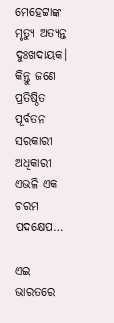ମେହେଟ୍ଟାଙ୍କ ମୃତ୍ୟୁ ଅତ୍ୟନ୍ତ ଦୁଃଖଦାୟକ। କିନ୍ତୁ ଜଣେ ପ୍ରତିଷ୍ଠିତ ପୂର୍ବତନ ସରକାରୀ ଅଧିକାରୀ ଏଭଳି ଏକ ଚରମ ପଦକ୍ଷେପ…

ଏଇ ଭାରତରେ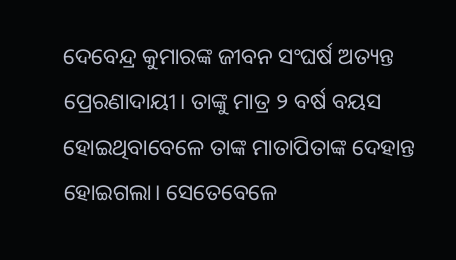ଦେବେନ୍ଦ୍ର କୁମାରଙ୍କ ଜୀବନ ସଂଘର୍ଷ ଅତ୍ୟନ୍ତ ପ୍ରେରଣାଦାୟୀ। ତାଙ୍କୁ ମାତ୍ର ୨ ବର୍ଷ ବୟସ ହୋଇଥିବାବେଳେ ତାଙ୍କ ମାତାପିତାଙ୍କ ଦେହାନ୍ତ ହୋଇଗଲା। ସେତେବେଳେ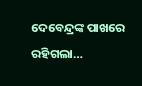ଦେବେନ୍ଦ୍ରଙ୍କ ପାଖରେ ରହିଗଲା…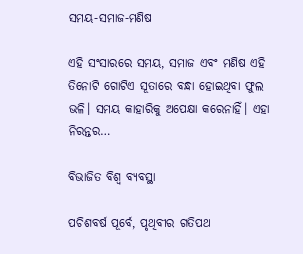ସମୟ-ସମାଜ-ମଣିଷ

ଏହି ସଂସାରରେ ସମୟ, ସମାଜ ଏବଂ ମଣିଷ ଏହି ତିନୋଟି ଗୋଟିଏ ସୂତାରେ ବନ୍ଧା ହୋଇଥିବା ଫୁଲ ଭଳି। ସମୟ କାହାରିକୁ ଅପେକ୍ଷା କରେନାହିଁ। ଏହା ନିରନ୍ତର…

ବିଭାଜିତ ବିଶ୍ୱ ବ୍ୟବସ୍ଥା

ପଚିଶବର୍ଷ ପୂର୍ବେ, ପୃଥିବୀର ଗତିପଥ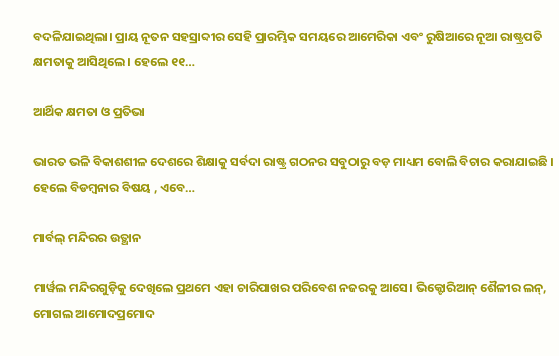ବଦଳିଯାଇଥିଲା। ପ୍ରାୟ ନୂତନ ସହସ୍ରାବ୍ଦୀର ସେହି ପ୍ରାରମ୍ଭିକ ସମୟରେ ଆମେରିକା ଏବଂ ରୁଷିଆରେ ନୂଆ ରାଷ୍ଟ୍ରପତି କ୍ଷମତାକୁ ଆସିଥିଲେ। ହେଲେ ୧୧…

ଆର୍ଥିକ କ୍ଷମତା ଓ ପ୍ରତିଭା

ଭାରତ ଭଳି ବିକାଶଶୀଳ ଦେଶରେ ଶିକ୍ଷାକୁ ସର୍ବଦା ରାଷ୍ଟ୍ର ଗଠନର ସବୁଠାରୁ ବଡ଼ ମାଧ୍ୟମ ବୋଲି ବିଚାର କରାଯାଇଛି । ହେଲେ ବିଡମ୍ବନାର ବିଷୟ , ଏବେ…

ମାର୍ବଲ୍ ମନ୍ଦିରର ଉତ୍ଥାନ

ମାର୍ୱଲ ମନ୍ଦିରଗୁଡ଼ିକୁ ଦେଖିଲେ ପ୍ରଥମେ ଏହା ଚାରିପାଖର ପରିବେଶ ନଜରକୁ ଆସେ। ଭିକ୍ଟୋରିଆନ୍‌ ଶୈଳୀର ଲନ୍‌, ମୋଗଲ ଆମୋଦପ୍ରମୋଦ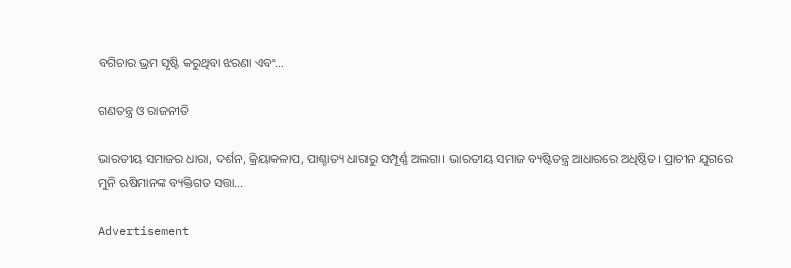ବଗିଚାର ଭ୍ରମ ସୃଷ୍ଟି କରୁଥିବା ଝରଣା ଏବଂ…

ଗଣତନ୍ତ୍ର ଓ ରାଜନୀତି

ଭାରତୀୟ ସମାଜର ଧାରା, ଦର୍ଶନ, କ୍ରିୟାକଳାପ, ପାଶ୍ଚାତ୍ୟ ଧାରାରୁ ସମ୍ପୂର୍ଣ୍ଣ ଅଲଗା। ଭାରତୀୟ ସମାଜ ବ୍ୟଷ୍ଟିତନ୍ତ୍ର ଆଧାରରେ ଅଧିଷ୍ଠିତ। ପ୍ରାଚୀନ ଯୁଗରେ ମୁନି ଋଷିମାନଙ୍କ ବ୍ୟକ୍ତିଗତ ସତ୍ତା…

Advertisement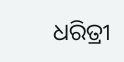ଧରିତ୍ରୀ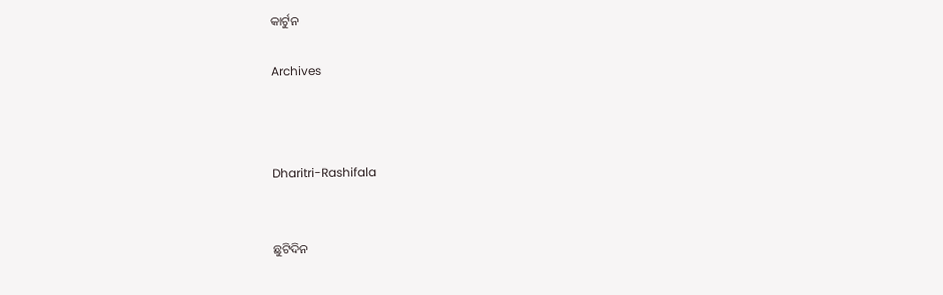କାର୍ଟୁନ

Archives



Dharitri-Rashifala


ଛୁଟିଦିନ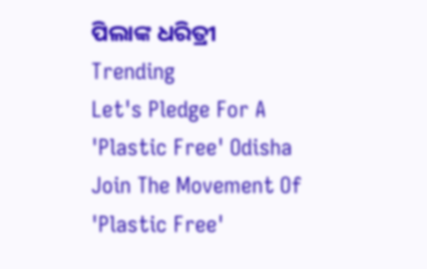ପିଲାଙ୍କ ଧରିତ୍ରୀ
Trending
Let's Pledge For A 'Plastic Free' Odisha Join The Movement Of 'Plastic Free'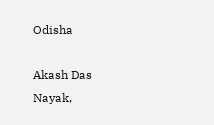Odisha

Akash Das Nayak,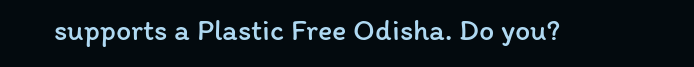supports a Plastic Free Odisha. Do you?